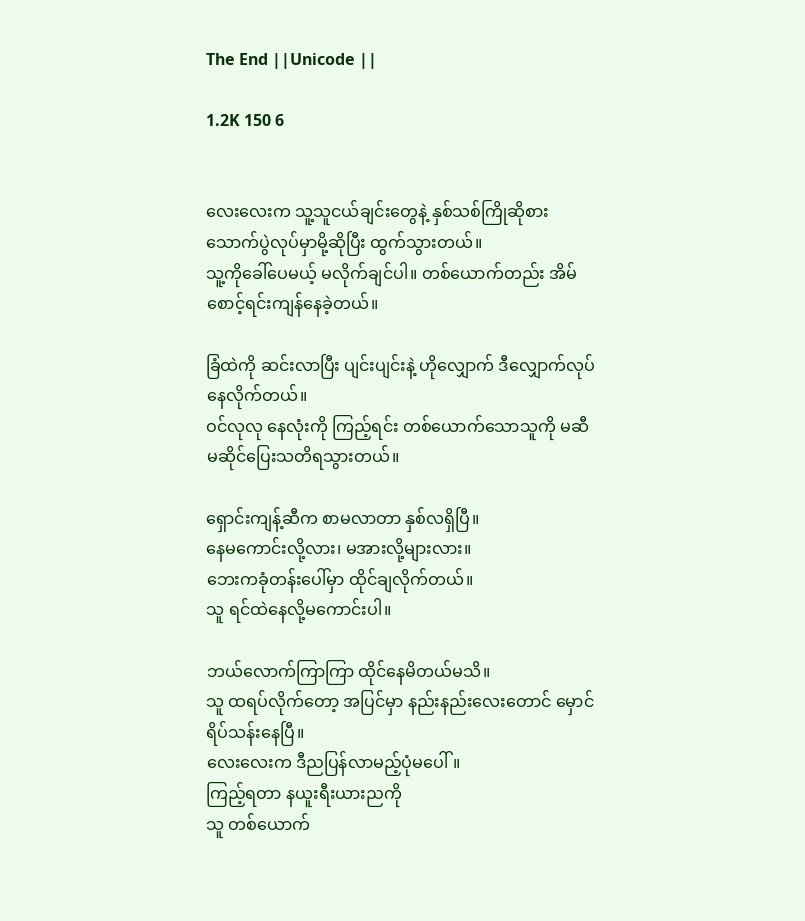The End ||Unicode ||

1.2K 150 6


လေးလေးက သူ့သူငယ်ချင်းတွေနဲ့ နှစ်သစ်ကြိုဆိုစားသောက်ပွဲလုပ်မှာမို့ဆိုပြီး ထွက်သွားတယ်။
သူ့ကိုခေါ်ပေမယ့် မလိုက်ချင်ပါ။ တစ်ယောက်တည်း အိမ်စောင့်ရင်းကျန်နေခဲ့တယ်။

ခြံထဲကို ဆင်းလာပြီး ပျင်းပျင်းနဲ့ ဟိုလျှောက် ဒီလျှောက်လုပ်နေလိုက်တယ်။
ဝင်လုလု နေလုံးကို ကြည့်ရင်း တစ်ယောက်သောသူကို မဆီမဆိုင်ပြေးသတိရသွားတယ်။

ရှောင်းကျန့်ဆီက စာမလာတာ နှစ်လရှိပြီ။
နေမကောင်းလို့လား၊ မအားလို့များလား။
ဘေးကခုံတန်းပေါ်မှာ ထိုင်ချလိုက်တယ်။
သူ ရင်ထဲနေလို့မကောင်းပါ။

ဘယ်လောက်ကြာကြာ ထိုင်နေမိတယ်မသိ။
သူ ထရပ်လိုက်တော့ အပြင်မှာ နည်းနည်းလေးတောင် မှောင်ရိပ်သန်းနေပြီ။
လေးလေးက ဒီညပြန်လာမည့်ပုံမပေါ်။
ကြည့်ရတာ နယူးရီးယားညကို
သူ တစ်ယောက်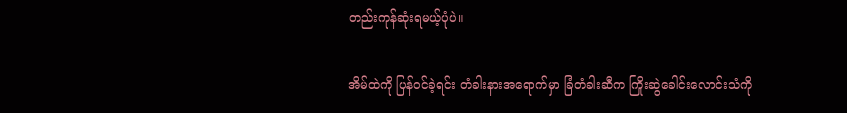တည်းကုန်ဆုံးရမယ့်ပုံပဲ။

အိမ်ထဲကို ပြန်ဝင်ခဲ့ရင်း တံခါးနားအရောက်မှာ ခြံတံခါးဆီက ကြိုးဆွဲခေါင်းလောင်းသံကို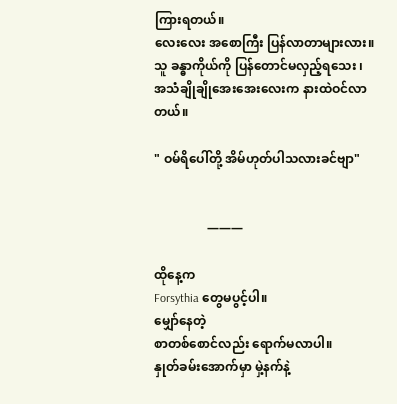ကြားရတယ်။
လေးလေး အစောကြီး ပြန်လာတာများလား။
သူ ခန္ဓာကိုယ်ကို ပြန်တောင်မလှည့်ရသေး ၊
အသံချိုချိုအေးအေးလေးက နားထဲဝင်လာတယ်။

" ဝမ်ရိပေါ်တို့ အိမ်ဟုတ်ပါသလားခင်ဗျာ"


                 ———

ထိုနေ့က
Forsythia တွေမပွင့်ပါ။
မျှော်နေတဲ့
စာတစ်စောင်လည်း ရောက်မလာပါ။
နှုတ်ခမ်းအောက်မှာ မှဲ့နက်နဲ့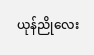ယုန်ညိုလေး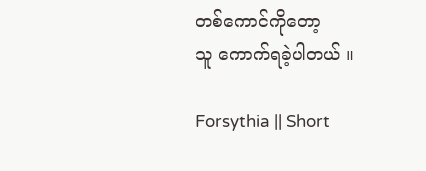တစ်ကောင်ကိုတော့
သူ ကောက်ရခဲ့ပါတယ် ။

Forsythia || Short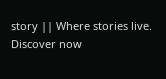story || Where stories live. Discover now